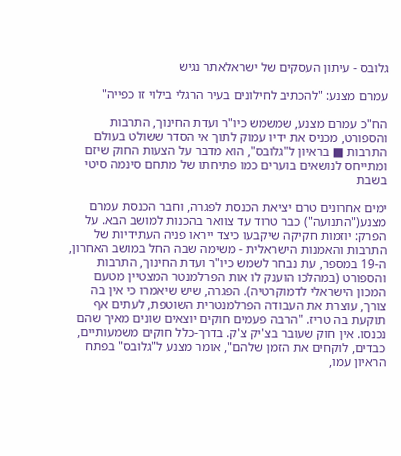גלובס - עיתון העסקים של ישראלאתר נגיש

עמרם מצנע: "להכתיב לחילונים בעיר הרגלי בילוי זו כפייה"

הח"כ עמרם מצנע, שמשמש כיו"ר ועדת החינוך, התרבות והספורט, מכניס את ידיו עמוק לתוך אי הסדר ששולט בעולם התרבות ■ בראיון ל"גלובס", הוא מדבר על הצעות החוק שיזם ומתייחס לנושאים בוערים כמו פתיחתו של מתחם סינמה סיטי בשבת

ימים אחרונים טרם יציאת הכנסת לפגרה, וחבר הכנסת עמרם מצנע("התנועה") כבר טרוד עד צוואר בהכנות למושב הבא. על הפרק: יוזמות חקיקה שיקבעו כיצד ייראו פניה העתידיות של התרבות והאמנות הישראלית - משימה שבה החל במושב האחרון, ה-19 במספר, עת נבחר לשמש כיו"ר ועדת החינוך, התרבות והספורט (במהלכו הוענק לו אות הפרלמנטר המצטיין מטעם המכון הישראלי לדמוקרטיה). הפגרה, שיש שיאמרו כי אין בה צורך, עוצרת את העבודה הפרלמנטרית השוטפת, לעתים אף תוקעת בה טריז. "הרבה פעמים חוקים יוצאים שונים מאיך שהם נכנסו. אין חוק שעובר בצ'יק צ'ק. בדרך-כלל חוקים משמעותיים, כבדים, לוקחים את הזמן שלהם", אומר מצנע ל"גלובס" בפתח הראיון עמו,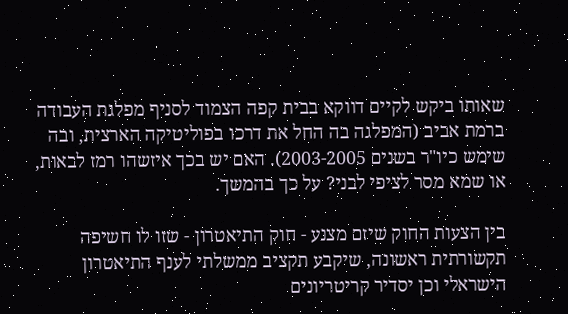שאותו ביקש לקיים דווקא בבית קפה הצמוד לסניף מפלגת העבודה ברמת אביב (המפלגה בה החל את דרכו בפוליטיקה הארצית, ובה שימש כיו"ר בשנים 2003-2005). האם יש בכך איזשהו רמז לבאות, או שמא מסר לציפי לבני? על כך בהמשך.

בין הצעות החוק שיזם מצנע - חוק התיאטרון - שזו לו חשיפה תקשורתית ראשונה, שיקבע תקציב ממשלתי לענף התיאטרון הישראלי וכן יסדיר קריטריונים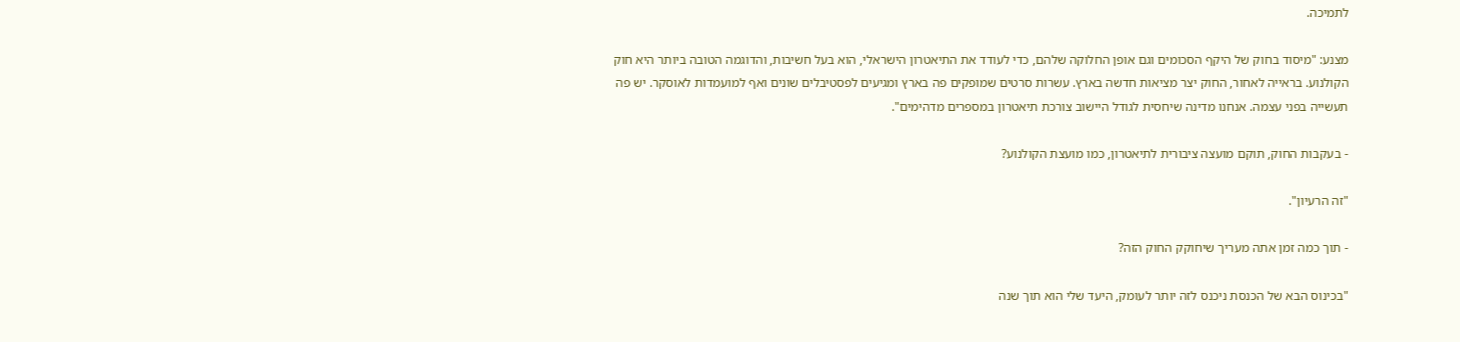לתמיכה.

מצנע: "מיסוד בחוק של היקף הסכומים וגם אופן החלוקה שלהם, כדי לעודד את התיאטרון הישראלי, הוא בעל חשיבות, והדוגמה הטובה ביותר היא חוק הקולנוע. בראייה לאחור, החוק יצר מציאות חדשה בארץ. עשרות סרטים שמופקים פה בארץ ומגיעים לפסטיבלים שונים ואף למועמדות לאוסקר. יש פה תעשייה בפני עצמה. אנחנו מדינה שיחסית לגודל היישוב צורכת תיאטרון במספרים מדהימים".

- בעקבות החוק, תוקם מועצה ציבורית לתיאטרון, כמו מועצת הקולנוע?

"זה הרעיון".

- תוך כמה זמן אתה מעריך שיחוקק החוק הזה?

"בכינוס הבא של הכנסת ניכנס לזה יותר לעומק, היעד שלי הוא תוך שנה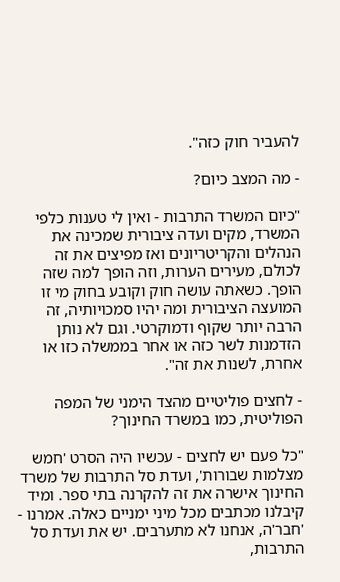להעביר חוק כזה".

- מה המצב כיום?

"כיום המשרד התרבות - ואין לי טענות כלפי המשרד, מקים ועדה ציבורית שמכינה את הנהלים והקריטריונים ואז מפיצים את זה לכולם, מעירים הערות, וזה הופך למה שזה הופך. כשאתה עושה חוק וקובע בחוק מי זו המועצה הציבורית ומה יהיו סמכויותיה, זה הרבה יותר שקוף ודמוקרטי. וגם לא נותן הזדמנות לשר כזה או אחר בממשלה כזו או אחרת, לשנות את זה".

- לחצים פוליטיים מהצד הימני של המפה הפוליטית, כמו במשרד החינוך?

"כל פעם יש לחצים - עכשיו היה הסרט 'חמש מצלמות שבורות', ועדת סל התרבות של משרד החינוך אישרה את זה להקרנה בתי ספר. ומיד קיבלנו מכתבים מכל מיני ימניים כאלה. אמרנו - 'חבר'ה, אנחנו לא מתערבים. יש את ועדת סל התרבות,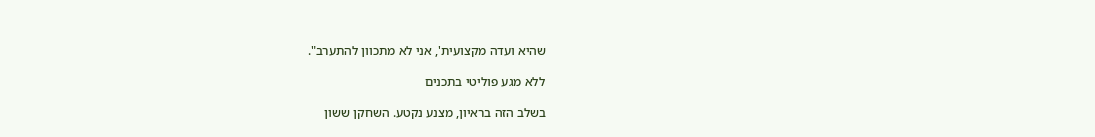שהיא ועדה מקצועית', אני לא מתכוון להתערב".

ללא מגע פוליטי בתכנים

בשלב הזה בראיון, מצנע נקטע. השחקן ששון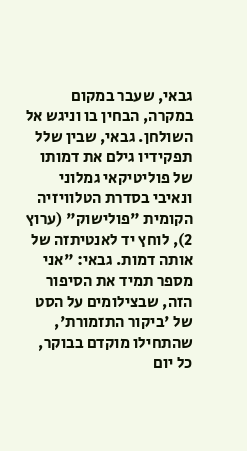גבאי, שעבר במקום במקרה, הבחין בו וניגש אל השולחן. גבאי, שבין שלל תפקידיו גילם את דמותו של פוליטיקאי גמלוני ונאיבי בסדרת הטלוויזיה הקומית "פולישוק" (ערוץ 2), לוחץ יד לאנטיתזה של אותה דמות. גבאי: "אני מספר תמיד את הסיפור הזה, שבצילומים על הסט של 'ביקור התזמורת', שהתחילו מוקדם בבוקר, כל יום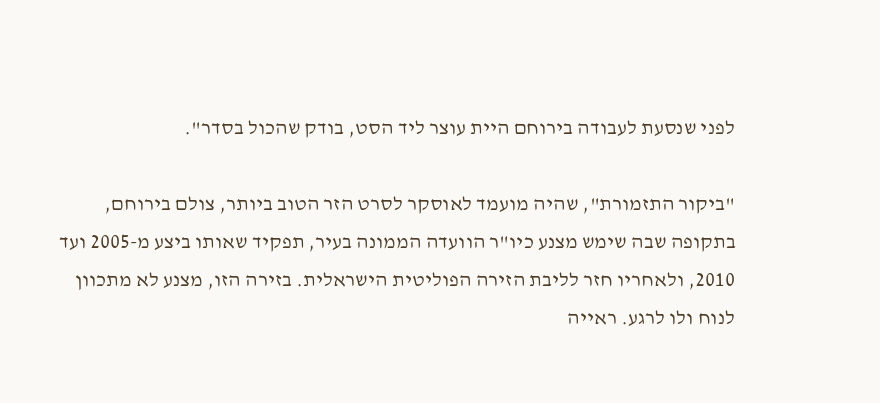לפני שנסעת לעבודה בירוחם היית עוצר ליד הסט, בודק שהכול בסדר".

"ביקור התזמורת", שהיה מועמד לאוסקר לסרט הזר הטוב ביותר, צולם בירוחם, בתקופה שבה שימש מצנע כיו"ר הוועדה הממונה בעיר, תפקיד שאותו ביצע מ-2005 ועד 2010, ולאחריו חזר לליבת הזירה הפוליטית הישראלית. בזירה הזו, מצנע לא מתכוון לנוח ולו לרגע. ראייה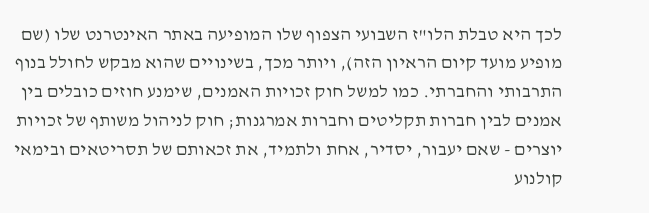לכך היא טבלת הלו"ז השבועי הצפוף שלו המופיעה באתר האינטרנט שלו (שם מופיע מועד קיום הראיון הזה), ויותר מכך, בשינויים שהוא מבקש לחולל בנוף התרבותי והחברתי. כמו למשל חוק זכויות האמנים, שימנע חוזים כובלים בין אמנים לבין חברות תקליטים וחברות אמרגנות; חוק לניהול משותף של זכויות יוצרים - שאם יעבור, יסדיר, אחת ולתמיד, את זכאותם של תסריטאים ובימאי קולנוע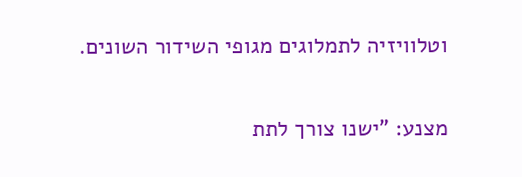וטלוויזיה לתמלוגים מגופי השידור השונים.

מצנע: "ישנו צורך לתת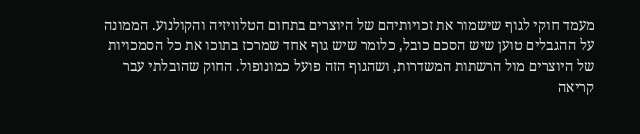מעמד חוקי לגוף שישמור את זכויותיהם של היוצרים בתחום הטלוויזיה והקולנוע. הממונה על ההגבלים טוען שיש הסכם כובל, כלומר שיש גוף אחד שמרכז בתוכו את כל הסמכויות של היוצרים מול הרשתות המשדרות, ושהגוף הזה פועל כמונופול. החוק שהובלתי עבר קריאה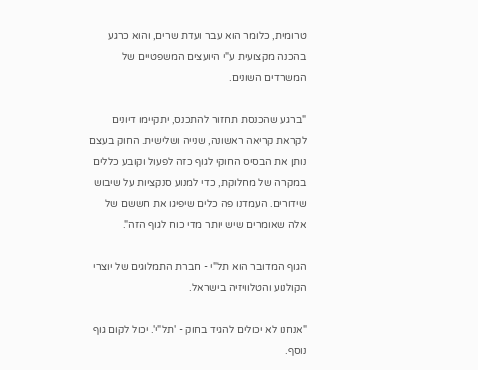טרומית, כלומר הוא עבר ועדת שרים, והוא כרגע בהכנה מקצועית ע"י היועצים המשפטיים של המשרדים השונים.

"ברגע שהכנסת תחזור להתכנס, יתקיימו דיונים לקראת קריאה ראשונה, שנייה ושלישית. החוק בעצם נותן את הבסיס החוקי לגוף כזה לפעול וקובע כללים במקרה של מחלוקת, כדי למנוע סנקציות על שיבוש שידורים. העמדנו פה כלים שיפיגו את חששם של אלה שאומרים שיש יותר מדי כוח לגוף הזה".

הגוף המדובר הוא תל"י - חברת התמלוגים של יוצרי הקולנוע והטלוויזיה בישראל.

"אנחנו לא יכולים להגיד בחוק - 'תל"י'. יכול לקום גוף נוסף.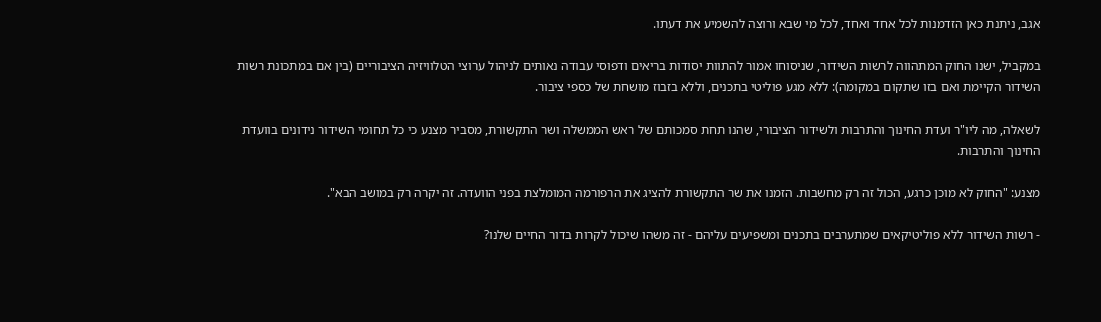אגב, ניתנת כאן הזדמנות לכל אחד ואחד, לכל מי שבא ורוצה להשמיע את דעתו.

במקביל, ישנו החוק המתהווה לרשות השידור, שניסוחו אמור להתוות יסודות בריאים ודפוסי עבודה נאותים לניהול ערוצי הטלוויזיה הציבוריים (בין אם במתכונת רשות השידור הקיימת ואם בזו שתקום במקומה): ללא מגע פוליטי בתכנים, וללא בזבוז מושחת של כספי ציבור.

לשאלה, מה ליו"ר ועדת החינוך והתרבות ולשידור הציבורי, שהנו תחת סמכותם של ראש הממשלה ושר התקשורת, מסביר מצנע כי כל תחומי השידור נידונים בוועדת החינוך והתרבות.

מצנע: "החוק לא מוכן כרגע, הכול זה רק מחשבות. הזמנו את שר התקשורת להציג את הרפורמה המומלצת בפני הוועדה. זה יקרה רק במושב הבא".

- רשות השידור ללא פוליטיקאים שמתערבים בתכנים ומשפיעים עליהם - זה משהו שיכול לקרות בדור החיים שלנו?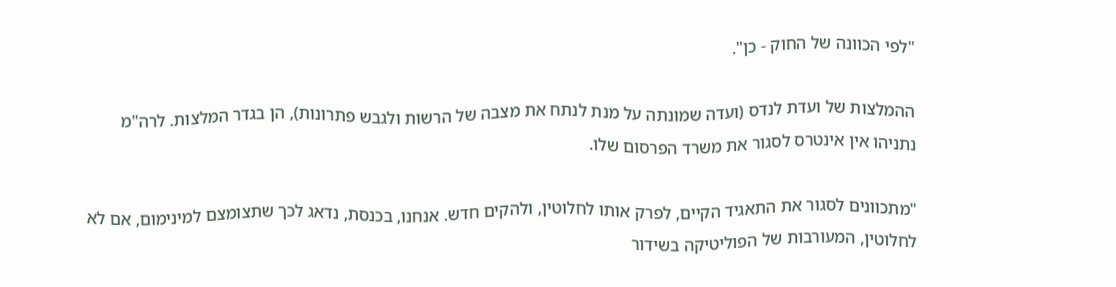"לפי הכוונה של החוק - כן".

ההמלצות של ועדת לנדס (ועדה שמונתה על מנת לנתח את מצבה של הרשות ולגבש פתרונות), הן בגדר המלצות. לרה"מ נתניהו אין אינטרס לסגור את משרד הפרסום שלו.

"מתכוונים לסגור את התאגיד הקיים, לפרק אותו לחלוטין, ולהקים חדש. אנחנו, בכנסת, נדאג לכך שתצומצם למינימום, אם לא לחלוטין, המעורבות של הפוליטיקה בשידור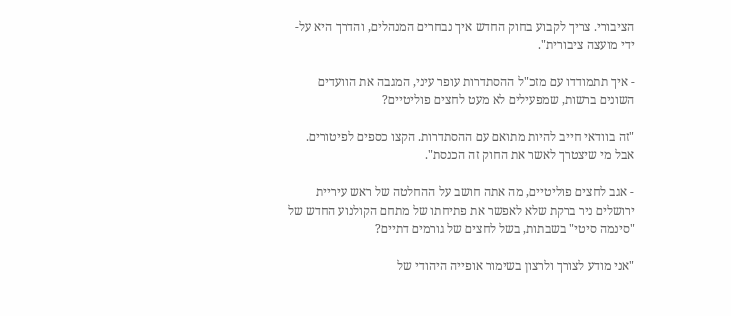הציבורי. צריך לקבוע בחוק החדש איך נבחרים המנהלים, והדרך היא על-ידי מועצה ציבורית".

- איך תתמודדו עם מזכ"ל ההסתדרות עופר עיני, המגבה את הוועדים השונים ברשות, שמפעילים לא מעט לחצים פוליטיים?

"זה בוודאי חייב להיות מתואם עם ההסתדרות. הקצו כספים לפיטורים. אבל מי שיצטרך לאשר את החוק זה הכנסת".

- אגב לחצים פוליטיים, מה אתה חושב על ההחלטה של ראש עיריית ירושלים ניר ברקת שלא לאפשר את פתיחתו של מתחם הקולנוע החדש של "סינמה סיטי" בשבתות, בשל לחצים של גורמים דתיים?

"אני מודע לצורך ולרצון בשימור אופייה היהודי של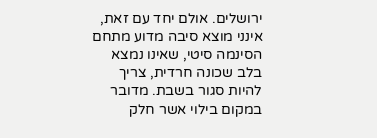ירושלים. אולם יחד עם זאת, אינני מוצא סיבה מדוע מתחם הסינמה סיטי, שאינו נמצא בלב שכונה חרדית, צריך להיות סגור בשבת. מדובר במקום בילוי אשר חלק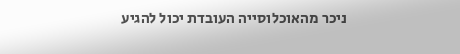ניכר מהאוכלוסייה העובדת יכול להגיע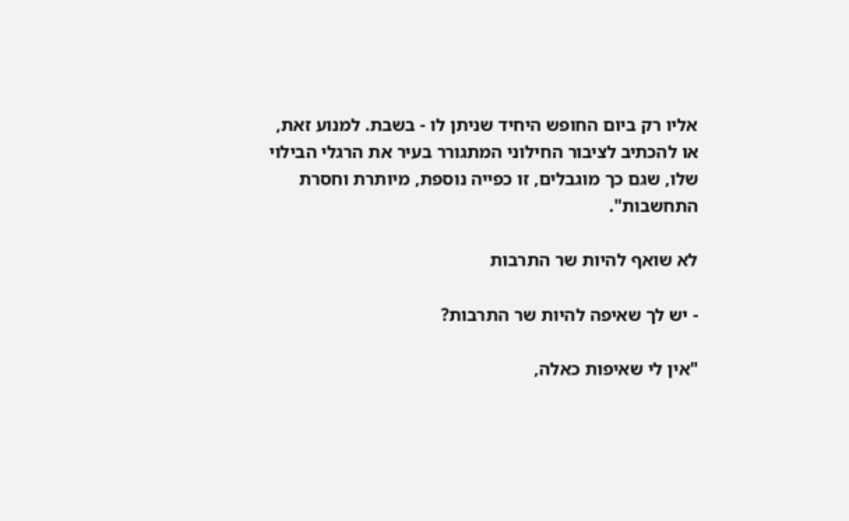אליו רק ביום החופש היחיד שניתן לו - בשבת. למנוע זאת, או להכתיב לציבור החילוני המתגורר בעיר את הרגלי הבילוי שלו, שגם כך מוגבלים, זו כפייה נוספת, מיותרת וחסרת התחשבות".

לא שואף להיות שר התרבות

- יש לך שאיפה להיות שר התרבות?

"אין לי שאיפות כאלה,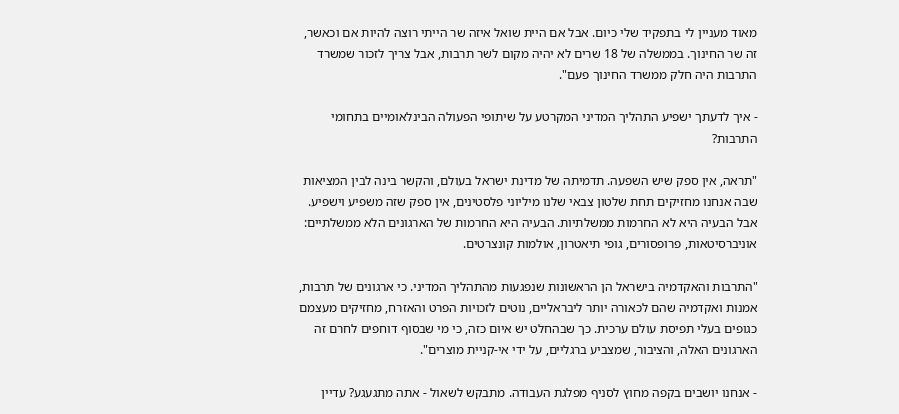מאוד מעניין לי בתפקיד שלי כיום. אבל אם היית שואל איזה שר הייתי רוצה להיות אם וכאשר, זה שר החינוך. בממשלה של 18 שרים לא יהיה מקום לשר תרבות, אבל צריך לזכור שמשרד התרבות היה חלק ממשרד החינוך פעם".

- איך לדעתך ישפיע התהליך המדיני המקרטע על שיתופי הפעולה הבינלאומיים בתחומי התרבות?

"תראה, אין ספק שיש השפעה. תדמיתה של מדינת ישראל בעולם, והקשר בינה לבין המציאות שבה אנחנו מחזיקים תחת שלטון צבאי שלנו מיליוני פלסטינים, אין ספק שזה משפיע וישפיע. אבל הבעיה היא לא החרמות ממשלתיות. הבעיה היא החרמות של הארגונים הלא ממשלתיים: אוניברסיטאות, פרופסורים, גופי תיאטרון, אולמות קונצרטים.

"התרבות והאקדמיה בישראל הן הראשונות שנפגעות מהתהליך המדיני. כי ארגונים של תרבות, אמנות ואקדמיה שהם לכאורה יותר ליבראליים, נוטים לזכויות הפרט והאזרח, מחזיקים מעצמם כגופים בעלי תפיסת עולם ערכית. כך שבהחלט יש איום כזה, כי מי שבסוף דוחפים לחרם זה הארגונים האלה, והציבור, שמצביע ברגליים, על ידי אי-קניית מוצרים".

- אנחנו יושבים בקפה מחוץ לסניף מפלגת העבודה. מתבקש לשאול - אתה מתגעגע? עדיין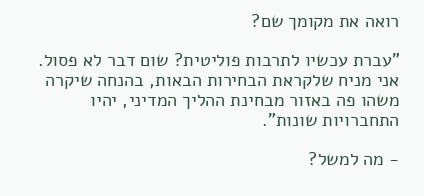רואה את מקומך שם?

"עברת עכשיו לתרבות פוליטית? שום דבר לא פסול. אני מניח שלקראת הבחירות הבאות, בהנחה שיקרה משהו פה באזור מבחינת ההליך המדיני, יהיו התחברויות שונות".

- מה למשל?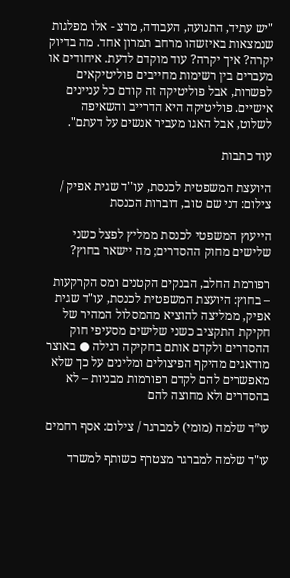"יש עתיד, התנועה, העבודה, מרצ - אלו מפלגות שנמצאות באיזשהו מרחב תמרון אחד. מה בדיוק יקרה? איך יקרה? עוד מוקדם לדעת. איחודים או מעברים בין רשימות מחייבים פוליטיקאים לפשרות, אבל פוליטיקה זה קודם כל עניינים אישיים. פוליטיקה היא הדרייב והשאיפה לשלוט, אבל האגו מעביר אנשים על דעתם".

עוד כתבות

היועצת המשפטית לכנסת, עו''ד שגית אפיק / צילום: דני שם טוב, דוברות הכנסת

הייעוץ המשפטי לכנסת ממליץ לפצל כשני שלישים מחוק ההסדרים; מה יישאר בחוץ?

רפורמת החלב, הבנקים הקטנים ומס הקרקעות – בחוץ: היועצת המשפטית לכנסת, עו"ד שגית אפיק, ממליצה להוציא מהמסלול המהיר של חקיקת התקציב כשני שלישים מסעיפי חוק ההסדרים ולקדם אותם בחקיקה רגילה ● באוצר מודאגים מהיקף הפיצולים ומלינים על כך שלא מאפשרים להם לקדם רפורמות מבניות – לא בהסדרים ולא מחוצה להם

עו”ד שלמה (מומי) למברגר / צילום: אסף רחמים

עו"ד שלמה למברגר מצטרף כשותף למשרד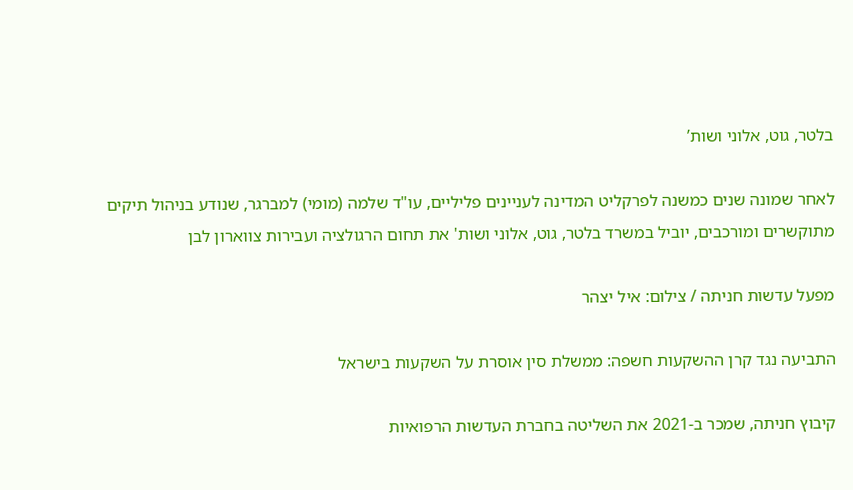בלטר, גוט, אלוני ושות’

לאחר שמונה שנים כמשנה לפרקליט המדינה לעניינים פליליים, עו"ד שלמה (מומי) למברגר, שנודע בניהול תיקים מתוקשרים ומורכבים, יוביל במשרד בלטר, גוט, אלוני ושות' את תחום הרגולציה ועבירות צווארון לבן

מפעל עדשות חניתה / צילום: איל יצהר

התביעה נגד קרן ההשקעות חשפה: ממשלת סין אוסרת על השקעות בישראל

קיבוץ חניתה, שמכר ב-2021 את השליטה בחברת העדשות הרפואיות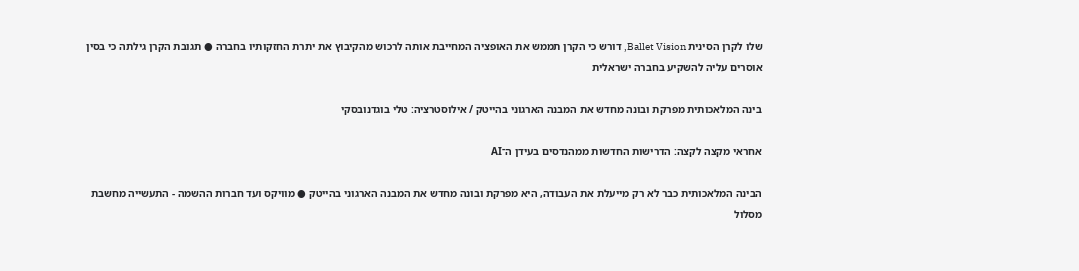שלו לקרן הסינית Ballet Vision, דורש כי הקרן תממש את האופציה המחייבת אותה לרכוש מהקיבוץ את יתרת החזקותיו בחברה ● תגובת הקרן גילתה כי בסין אוסרים עליה להשקיע בחברה ישראלית

בינה המלאכותית מפרקת ובונה מחדש את המבנה הארגוני בהייטק / אילוסטרציה: טלי בוגדנובסקי

אחראי מקצה לקצה: הדרישות החדשות ממהנדסים בעידן ה־AI

הבינה המלאכותית כבר לא רק מייעלת את העבודה, היא מפרקת ובונה מחדש את המבנה הארגוני בהייטק ● מוויקס ועד חברות ההשמה - התעשייה מחשבת מסלול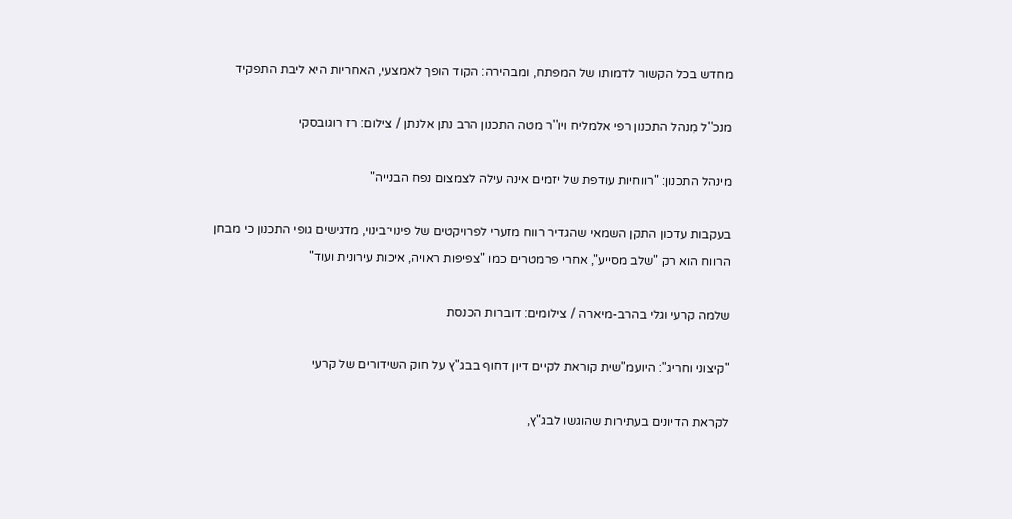מחדש בכל הקשור לדמותו של המפתח, ומבהירה: הקוד הופך לאמצעי, האחריות היא ליבת התפקיד

מנכ''ל מִנהל התכנון רפי אלמליח ויו''ר מטה התכנון הרב נתן אלנתן / צילום: רז רוגובסקי

מינהל התכנון: "רווחיות עודפת של יזמים אינה עילה לצמצום נפח הבנייה"

בעקבות עדכון התקן השמאי שהגדיר רווח מזערי לפרויקטים של פינוי־בינוי, מדגישים גופי התכנון כי מבחן הרווח הוא רק "שלב מסייע", אחרי פרמטרים כמו "צפיפות ראויה, איכות עירונית ועוד"

שלמה קרעי וגלי בהרב-מיארה / צילומים: דוברות הכנסת

"קיצוני וחריג": היועמ"שית קוראת לקיים דיון דחוף בבג"ץ על חוק השידורים של קרעי

לקראת הדיונים בעתירות שהוגשו לבג"ץ,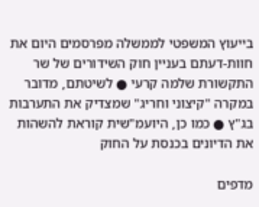בייעוץ המשפטי לממשלה מפרסמים היום את חוות-דעתם בעניין חוק השידורים של שר התקשורת שלמה קרעי ● לשיטתם, מדובר במקרה "קיצוני וחריג" שמצדיק את התערבות בג"ץ ● כמו כן, היועמ"שית קוראת להשהות את הדיונים בכנסת על החוק

מדפים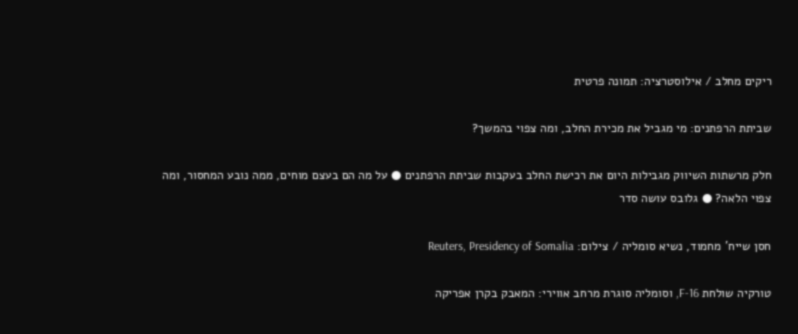ריקים מחלב / אילוסטרציה: תמונה פרטית

שביתת הרפתנים: מי מגביל את מכירת החלב, ומה צפוי בהמשך?

חלק מרשתות השיווק מגבילות היום את רכישת החלב בעקבות שביתת הרפתנים ● על מה הם בעצם מוחים, ממה נובע המחסור, ומה צפוי הלאה? ● גלובס עושה סדר

חסן שייח' מחמוד, נשיא סומליה / צילום: Reuters, Presidency of Somalia

טורקיה שולחת F-16, וסומליה סוגרת מרחב אווירי: המאבק בקרן אפריקה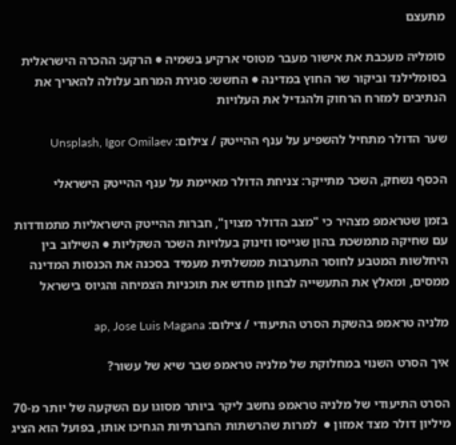מתעצם

סומליה מעכבת את אישור מעבר מטוסי ארקיע בשמיה ● הרקע: ההכרה הישראלית בסומלילנד וביקור שר החוץ במדינה ● החשש: סגירת המרחב עלולה להאריך את הנתיבים למזרח הרחוק ולהגדיל את העלויות

שער הדולר מתחיל להשפיע על ענף ההייטק / צילום: Unsplash, Igor Omilaev

הכסף נשחק, השכר מתייקר: צניחת הדולר מאיימת על ענף ההייטק הישראלי

בזמן שטראמפ מצהיר כי "מצב הדולר מצוין", חברות ההייטק הישראליות מתמודדות עם שחיקה מתמשכת בהון שגייסו וזינוק בעלויות השכר השקליות ● השילוב בין היחלשות המטבע לחוסר התערבות ממשלתית מעמיד בסכנה את הכנסות המדינה ממסים, ומאלץ את התעשייה לבחון מחדש את תוכניות הצמיחה והגיוס בישראל

מלניה טראמפ בהשקת הסרט התיעודי / צילום: ap, Jose Luis Magana

איך הסרט השנוי במחלוקת של מלניה טראמפ שבר שיא של עשור?

הסרט התיעודי של מלניה טראמפ נחשב ליקר ביותר מסוגו עם השקעה של יותר מ-70 מיליון דולר מצד אמזון ●  למרות שהרשתות החברתיות הגחיכו אותו, בפועל הוא הציג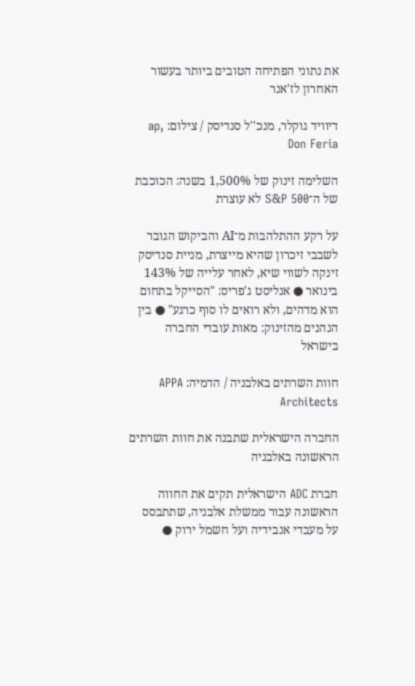את נתוני הפתיחה הטובים ביותר בעשור האחרון לז'אנר

דיוויד גוקלר, מנכ''ל סנדיסק / צילום: ap, Don Feria

השלימה זינוק של 1,500% בשנה: הכוכבת של ה־S&P 500 לא עוצרת

על רקע ההתלהבות מ־AI והביקוש הגובר לשבבי זיכרון שהיא מייצרת, מניית סנדיסק זינקה לשווי שיא, לאחר עלייה של 143% בינואר ● אנליסט ג'פריס: "הסייקל בתחום הוא מדהים, ולא רואים לו סוף כרגע" ● בין הנהנים מהזינוק: מאות עובדי החברה בישראל

חוות השרתים באלבניה / הדמיה: APPA Architects

החברה הישראלית שתבנה את חוות השרתים הראשונה באלבניה

חברת ADC הישראלית תקים את החווה הראשונה עבור ממשלת אלבניה, שתתבסס על מעבדי אנבידיה ועל חשמל ירוק ●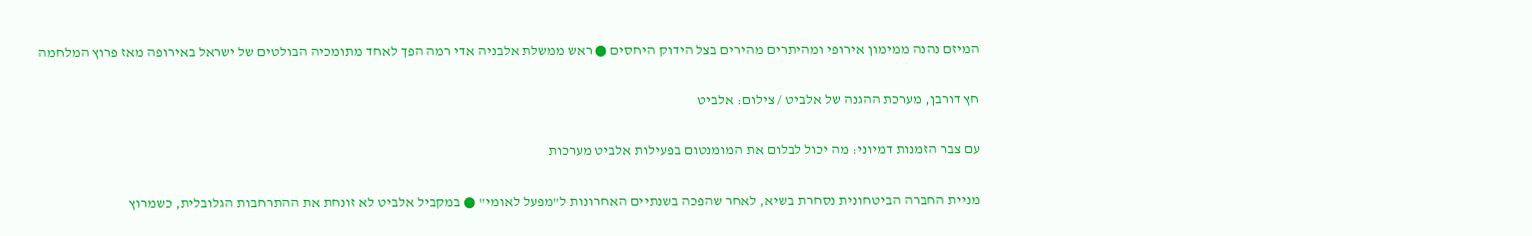המיזם נהנה ממימון אירופי ומהיתרים מהירים בצל הידוק היחסים ● ראש ממשלת אלבניה אדי רמה הפך לאחד מתומכיה הבולטים של ישראל באירופה מאז פרוץ המלחמה

חץ דורבן, מערכת ההגנה של אלביט / צילום: אלביט

עם צבר הזמנות דמיוני: מה יכול לבלום את המומנטום בפעילות אלביט מערכות

מניית החברה הביטחונית נסחרת בשיא, לאחר שהפכה בשנתיים האחרונות ל"מפעל לאומי" ● במקביל אלביט לא זונחת את ההתרחבות הגלובלית, כשמרוץ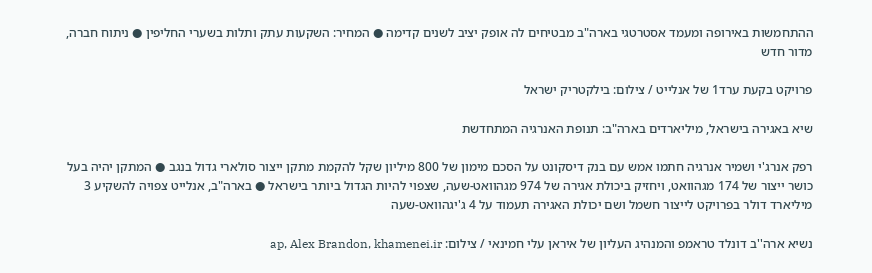ההתחמשות באירופה ומעמד אסטרטגי בארה"ב מבטיחים לה אופק יציב לשנים קדימה ● המחיר: השקעות עתק ותלות בשערי החליפין ● ניתוח חברה, מדור חדש

פרויקט בקעת ערד1 של אנלייט / צילום: בילקטריק ישראל

שיא באגירה בישראל, מיליארדים בארה"ב: תנופת האנרגיה המתחדשת

רפק אנרג'י ושמיר אנרגיה חתמו אמש עם בנק דיסקונט על הסכם מימון של 800 מיליון שקל להקמת מתקן ייצור סולארי גדול בנגב ● המתקן יהיה בעל כושר ייצור של 174 מגהוואט, ויחזיק ביכולת אגירה של 974 מגהוואט-שעה, שצפוי להיות הגדול ביותר בישראל ● בארה"ב, אנלייט צפויה להשקיע 3 מיליארד דולר בפרויקט לייצור חשמל ושם יכולת האגירה תעמוד על 4 ג'יגהוואט-שעה

נשיא ארה''ב דונלד טראמפ והמנהיג העליון של איראן עלי חמינאי / צילום: ap, Alex Brandon, khamenei.ir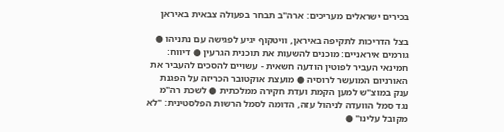בכירים ישראלים מעריכים: ארה"ב תבחר בפעולה צבאית באיראן

בצל הדריכות לתקיפה באיראן, וויטקוף יגיע לפגישה עם נתניהו ● גורמים איראניים: מוכנים להשעות את תוכנית הגרעין ● דיווח: חמינאי העביר לפוטין הודעה חשאית - עשויים להסכים להעביר את האורניום המועשר לרוסיה ● מועצת אוקטובר הכריזה על הפגנת ענק במוצ"ש למען הקמת ועדת חקירה ממלכתית ● לשכת רה"מ נגד סמל הוועדה לניהול עזה, הדומה לסמל הרשות הפלסטינית: "לא מקובל עלינו" ●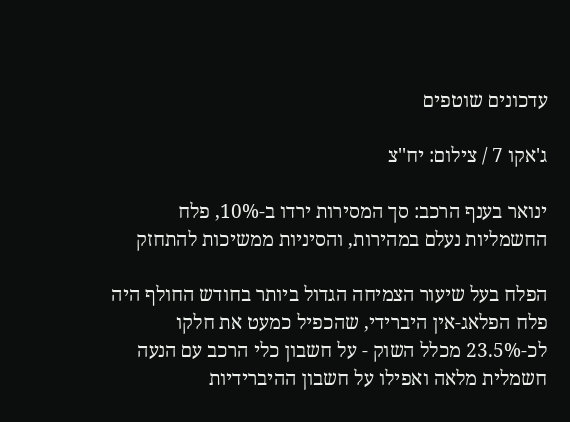עדכונים שוטפים

ג'אקו 7 / צילום: יח''צ

ינואר בענף הרכב: סך המסירות ירדו ב-10%, פלח החשמליות נעלם במהירות, והסיניות ממשיכות להתחזק

הפלח בעל שיעור הצמיחה הגדול ביותר בחודש החולף היה פלח הפלאג-אין היברידי, שהכפיל כמעט את חלקו לכ-23.5% מכלל השוק - על חשבון כלי הרכב עם הנעה חשמלית מלאה ואפילו על חשבון ההיברידיות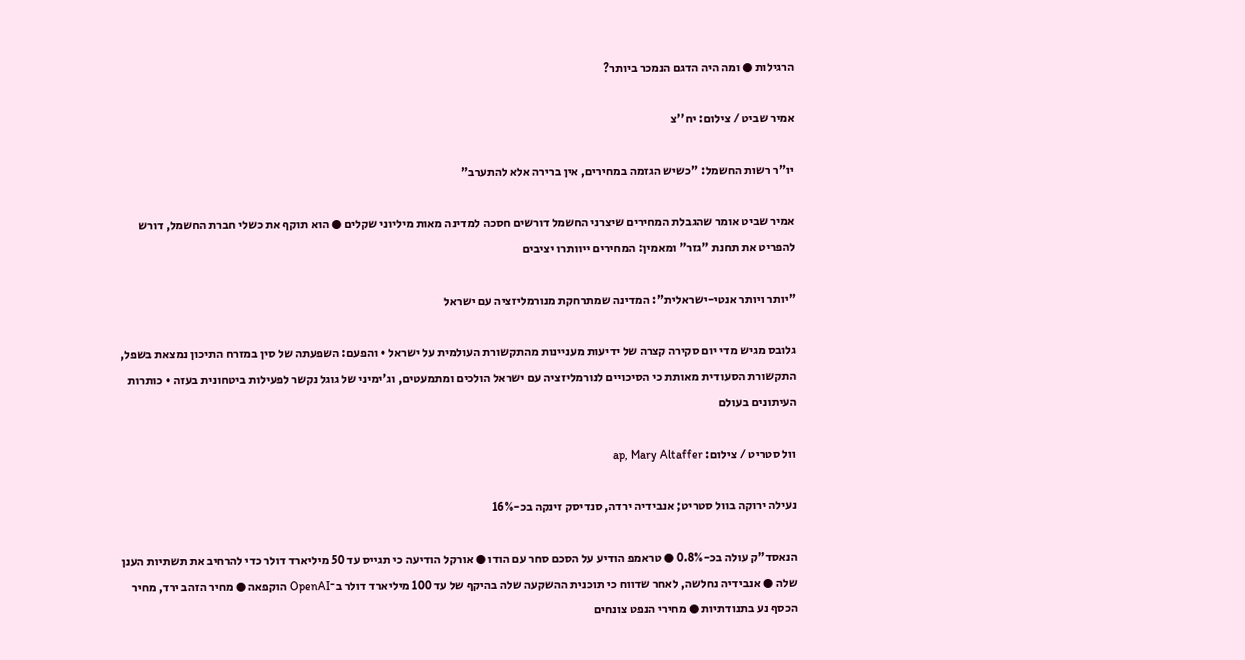הרגילות ● ומה היה הדגם הנמכר ביותר?

אמיר שביט / צילום: יח''צ

יו"ר רשות החשמל: "כשיש הגזמה במחירים, אין ברירה אלא להתערב"

אמיר שביט אומר שהגבלת המחירים שיצרני החשמל דורשים חסכה למדינה מאות מיליוני שקלים ● הוא תוקף את כשלי חברת החשמל, דורש להפריט את תחנת "גזר" ומאמין: המחירים ייוותרו יציבים

"יותר ויותר אנטי-ישראלית": המדינה שמתרחקת מנורמליזציה עם ישראל

גלובס מגיש מדי יום סקירה קצרה של ידיעות מעניינות מהתקשורת העולמית על ישראל • והפעם: השפעתה של סין במזרח התיכון נמצאת בשפל, התקשורת הסעודית מאותת כי הסיכויים לנורמליזציה עם ישראל הולכים ומתמעטים, וג'ימיני של גוגל נקשר לפעילות ביטחונית בעזה • כותרות העיתונים בעולם

וול סטריט / צילום: ap, Mary Altaffer

נעילה ירוקה בוול סטריט; אנבידיה ירדה, סנדיסק זינקה בכ-16%

הנאסד"ק עולה בכ-0.8% ● טראמפ הודיע על הסכם סחר עם הודו ● אורקל הודיעה כי תגייס עד 50 מיליארד דולר כדי להרחיב את תשתיות הענן שלה ● אנבידיה נחלשה, לאחר שדווח כי תוכנית ההשקעה שלה בהיקף של עד 100 מיליארד דולר ב־OpenAI הוקפאה ● מחיר הזהב ירד, מחיר הכסף נע בתנודתיות ● מחירי הנפט צונחים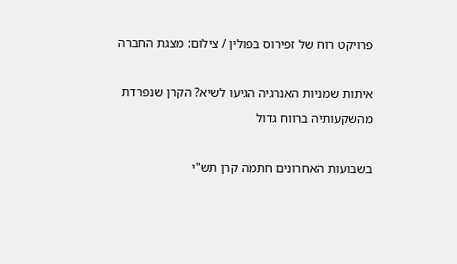פרויקט רוח של זפירוס בפולין / צילום: מצגת החברה

איתות שמניות האנרגיה הגיעו לשיא? הקרן שנפרדת מהשקעותיה ברווח גדול

בשבועות האחרונים חתמה קרן תש"י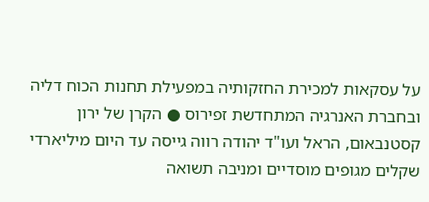על עסקאות למכירת החזקותיה במפעילת תחנות הכוח דליה ובחברת האנרגיה המתחדשת זפירוס ● הקרן של ירון קסטנבאום, הראל ועו"ד יהודה רווה גייסה עד היום מיליארדי שקלים מגופים מוסדיים ומניבה תשואה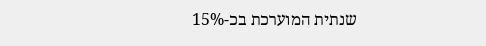שנתית המוערכת בכ-15%